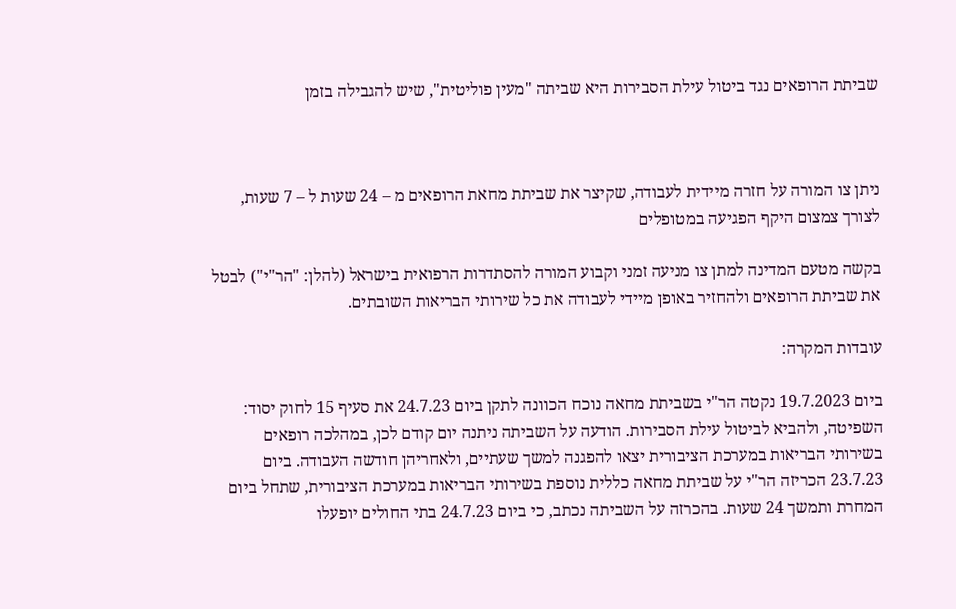שביתת הרופאים נגד ביטול עילת הסבירות היא שביתה "מעין פוליטית", שיש להגבילה בזמן



ניתן צו המורה על חזרה מיידית לעבודה, שקיצר את שביתת מחאת הרופאים מ – 24 שעות ל – 7 שעות, לצורך צמצום היקף הפגיעה במטופלים

בקשה מטעם המדינה למתן צו מניעה זמני וקבוע המורה להסתדרות הרפואית בישראל (להלן: "הר"י") לבטל את שביתת הרופאים ולהחזיר באופן מיידי לעבודה את כל שירותי הבריאות השובתים.

עובדות המקרה:

ביום 19.7.2023 נקטה הר"י בשביתת מחאה נוכח הכוונה לתקן ביום 24.7.23 את סעיף 15 לחוק יסוד: השפיטה, ולהביא לביטול עילת הסבירות. הודעה על השביתה ניתנה יום קודם לכן, במהלכה רופאים בשירותי הבריאות במערכת הציבורית יצאו להפגנה למשך שעתיים, ולאחריהן חודשה העבודה. ביום 23.7.23 הכריזה הר"י על שביתת מחאה כללית נוספת בשירותי הבריאות במערכת הציבורית, שתחל ביום המחרת ותמשך 24 שעות. בהכרזה על השביתה נכתב, כי ביום 24.7.23 בתי החולים יופעלו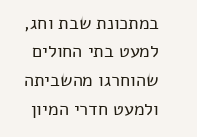במתכונת שבת וחג, למעט בתי החולים שהוחרגו מהשביתה ולמעט חדרי המיון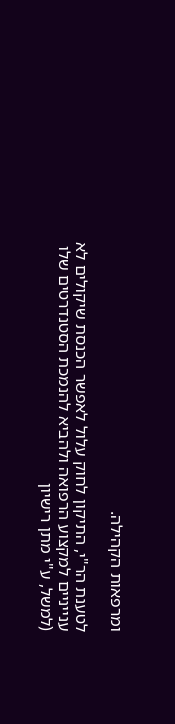ומרפאות הקהילה.

לטענת הר"י, התיקון לחוק עלול לאפשר הכנסת שיקולים לא ענייניים למקצוע הרפואה ולהביא להנמכת הסטנדרטים שלו (למשל, ע"י מתן רישיון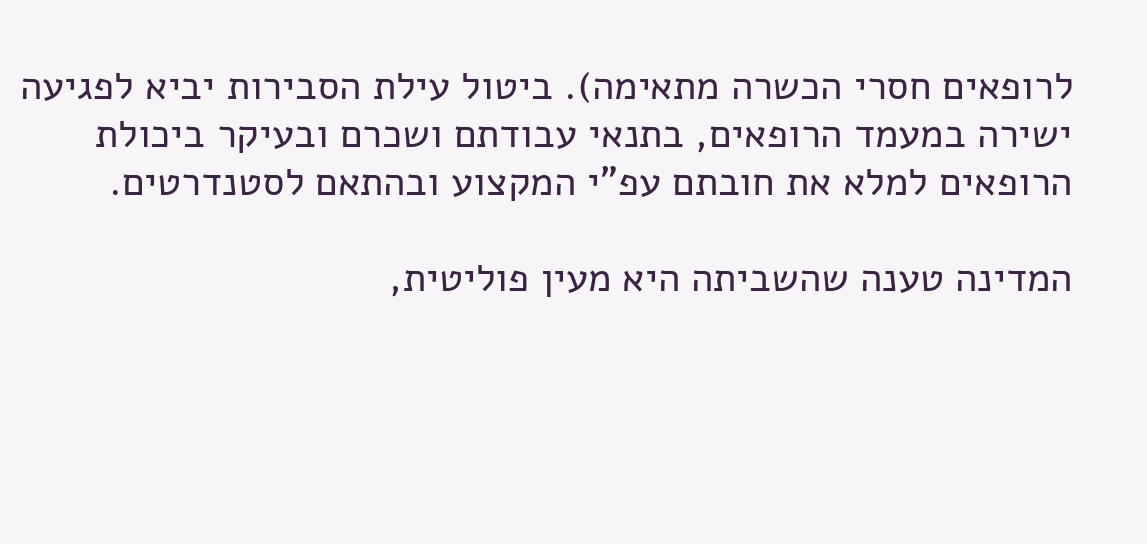לרופאים חסרי הכשרה מתאימה). ביטול עילת הסבירות יביא לפגיעה ישירה במעמד הרופאים, בתנאי עבודתם ושכרם ובעיקר ביכולת הרופאים למלא את חובתם עפ"י המקצוע ובהתאם לסטנדרטים.

המדינה טענה שהשביתה היא מעין פוליטית,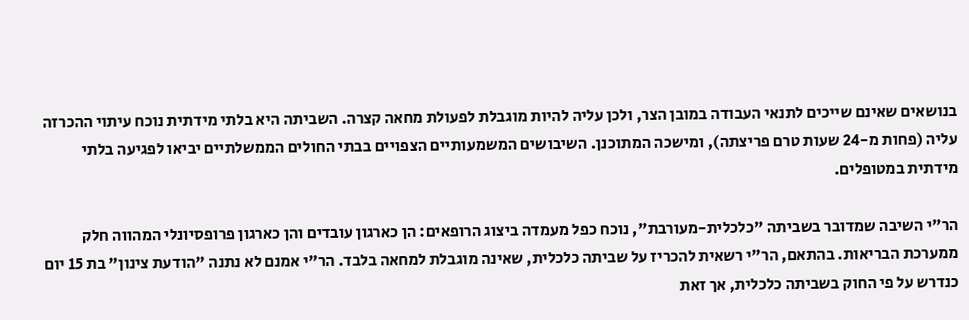בנושאים שאינם שייכים לתנאי העבודה במובן הצר, ולכן עליה להיות מוגבלת לפעולת מחאה קצרה. השביתה היא בלתי מידתית נוכח עיתוי ההכרזה עליה (פחות מ-24 שעות טרם פריצתה), ומישכה המתוכנן. השיבושים המשמעותיים הצפויים בבתי החולים הממשלתיים יביאו לפגיעה בלתי מידתית במטופלים.

הר"י השיבה שמדובר בשביתה "כלכלית-מעורבת", נוכח כפל מעמדה ביצוג הרופאים: הן כארגון עובדים והן כארגון פרופסיונלי המהווה חלק ממערכת הבריאות. בהתאם, הר"י רשאית להכריז על שביתה כלכלית, שאינה מוגבלת למחאה בלבד. הר"י אמנם לא נתנה "הודעת צינון" בת 15 יום כנדרש על פי החוק בשביתה כלכלית, אך זאת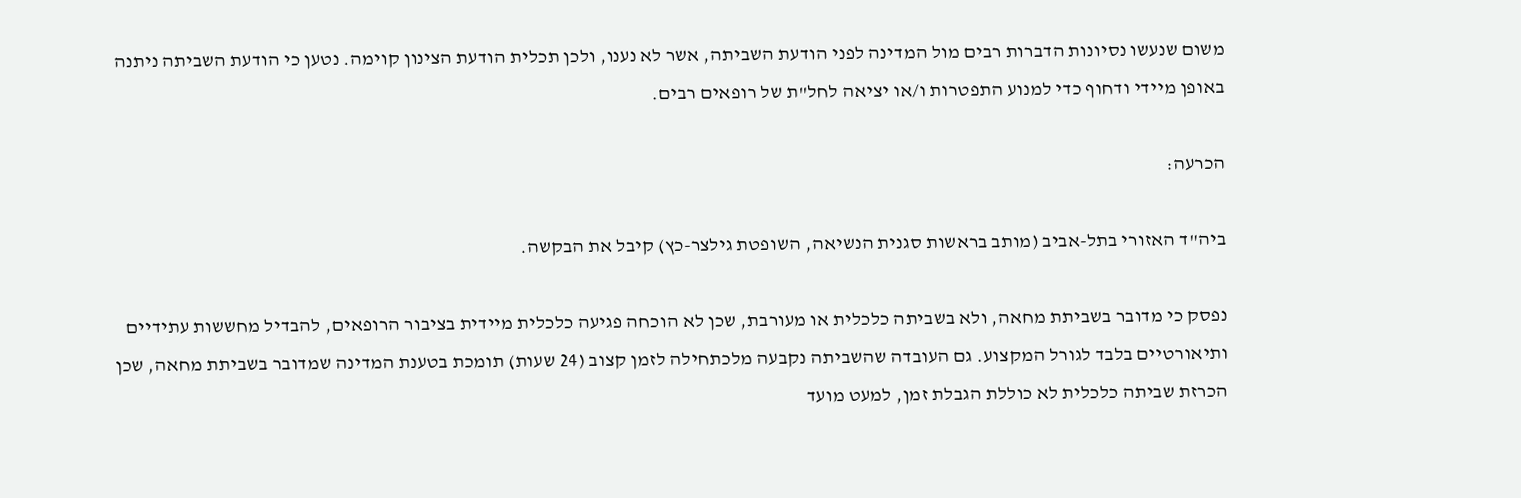משום שנעשו נסיונות הדברות רבים מול המדינה לפני הודעת השביתה, אשר לא נענו, ולכן תכלית הודעת הצינון קוימה. נטען כי הודעת השביתה ניתנה באופן מיידי ודחוף כדי למנוע התפטרות ו/או יציאה לחל"ת של רופאים רבים.

הכרעה:

ביה"ד האזורי בתל-אביב (מותב בראשות סגנית הנשיאה, השופטת גילצר-כץ) קיבל את הבקשה.

נפסק כי מדובר בשביתת מחאה, ולא בשביתה כלכלית או מעורבת, שכן לא הוכחה פגיעה כלכלית מיידית בציבור הרופאים, להבדיל מחששות עתידיים ותיאורטיים בלבד לגורל המקצוע. גם העובדה שהשביתה נקבעה מלכתחילה לזמן קצוב (24 שעות) תומכת בטענת המדינה שמדובר בשביתת מחאה, שכן הכרזת שביתה כלכלית לא כוללת הגבלת זמן, למעט מועד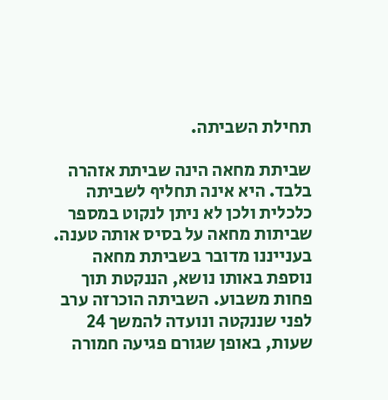תחילת השביתה.

שביתת מחאה הינה שביתת אזהרה בלבד. היא אינה תחליף לשביתה כלכלית ולכן לא ניתן לנקוט במספר שביתות מחאה על בסיס אותה טענה. בענייננו מדובר בשביתת מחאה נוספת באותו נושא, הננקטת תוך פחות משבוע. השביתה הוכרזה ערב לפני שננקטה ונועדה להמשך 24 שעות, באופן שגורם פגיעה חמורה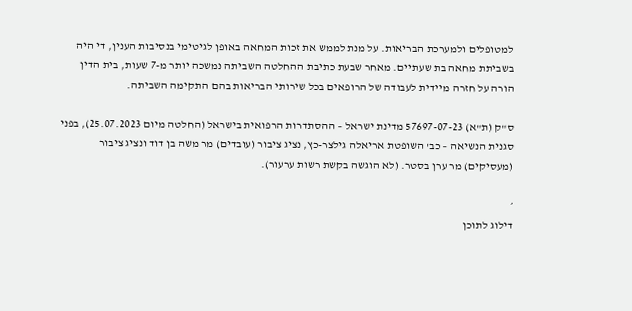למטופלים ולמערכת הבריאות. על מנת לממש את זכות המחאה באופן לגיטימי בנסיבות הענין, די היה בשביתת מחאה בת שעתיים. מאחר שבעת כתיבת ההחלטה השביתה נמשכה יותר מ-7 שעות, בית הדין הורה על חזרה מיידית לעבודה של הרופאים בכל שירותי הבריאות בהם התקימה השביתה.

ס"ק (ת"א) 57697-07-23 מדינת ישראל – ההסתדרות הרפואית בישראל (החלטה מיום 25.07.2023), בפני סגנית הנשיאה – כב' השופטת אריאלה גילצר-כץ, נציג ציבור (עובדים) מר משה בן דוד ונציג ציבור (מעסיקים) מר ערן בסטר. (לא הוגשה בקשת רשות ערעור).

׳
דילוג לתוכן